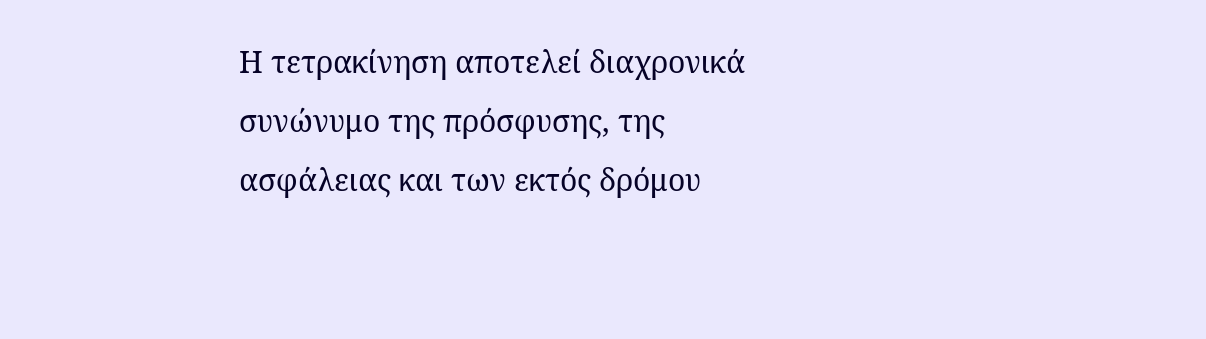Η τετρακίνηση αποτελεί διαχρονικά συνώνυμο της πρόσφυσης, της ασφάλειας και των εκτός δρόμου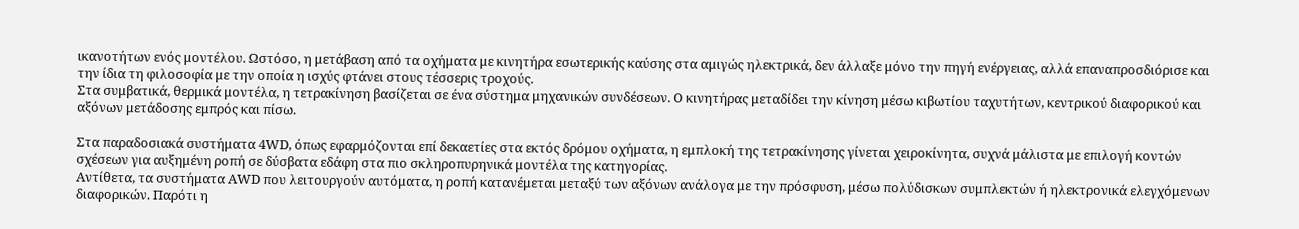ικανοτήτων ενός μοντέλου. Ωστόσο, η μετάβαση από τα οχήματα με κινητήρα εσωτερικής καύσης στα αμιγώς ηλεκτρικά, δεν άλλαξε μόνο την πηγή ενέργειας, αλλά επαναπροσδιόρισε και την ίδια τη φιλοσοφία με την οποία η ισχύς φτάνει στους τέσσερις τροχούς.
Στα συμβατικά, θερμικά μοντέλα, η τετρακίνηση βασίζεται σε ένα σύστημα μηχανικών συνδέσεων. Ο κινητήρας μεταδίδει την κίνηση μέσω κιβωτίου ταχυτήτων, κεντρικού διαφορικού και αξόνων μετάδοσης εμπρός και πίσω.

Στα παραδοσιακά συστήματα 4WD, όπως εφαρμόζονται επί δεκαετίες στα εκτός δρόμου οχήματα, η εμπλοκή της τετρακίνησης γίνεται χειροκίνητα, συχνά μάλιστα με επιλογή κοντών σχέσεων για αυξημένη ροπή σε δύσβατα εδάφη στα πιο σκληροπυρηνικά μοντέλα της κατηγορίας.
Αντίθετα, τα συστήματα AWD που λειτουργούν αυτόματα, η ροπή κατανέμεται μεταξύ των αξόνων ανάλογα με την πρόσφυση, μέσω πολύδισκων συμπλεκτών ή ηλεκτρονικά ελεγχόμενων διαφορικών. Παρότι η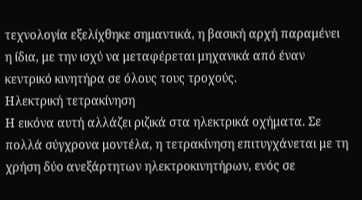τεχνολογία εξελίχθηκε σημαντικά, η βασική αρχή παραμένει η ίδια, με την ισχύ να μεταφέρεται μηχανικά από έναν κεντρικό κινητήρα σε όλους τους τροχούς.
Ηλεκτρική τετρακίνηση
Η εικόνα αυτή αλλάζει ριζικά στα ηλεκτρικά οχήματα. Σε πολλά σύγχρονα μοντέλα, η τετρακίνηση επιτυγχάνεται με τη χρήση δύο ανεξάρτητων ηλεκτροκινητήρων, ενός σε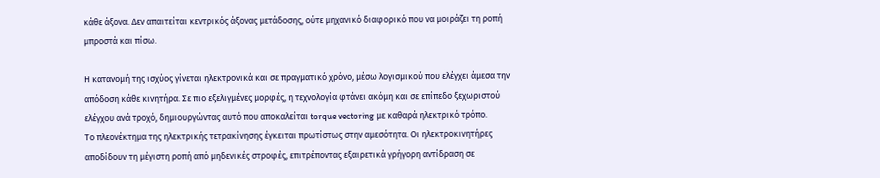κάθε άξονα. Δεν απαιτείται κεντρικός άξονας μετάδοσης, ούτε μηχανικό διαφορικό που να μοιράζει τη ροπή μπροστά και πίσω.

Η κατανομή της ισχύος γίνεται ηλεκτρονικά και σε πραγματικό χρόνο, μέσω λογισμικού που ελέγχει άμεσα την απόδοση κάθε κινητήρα. Σε πιο εξελιγμένες μορφές, η τεχνολογία φτάνει ακόμη και σε επίπεδο ξεχωριστού ελέγχου ανά τροχό, δημιουργώντας αυτό που αποκαλείται torque vectoring με καθαρά ηλεκτρικό τρόπο.
Το πλεονέκτημα της ηλεκτρικής τετρακίνησης έγκειται πρωτίστως στην αμεσότητα. Οι ηλεκτροκινητήρες αποδίδουν τη μέγιστη ροπή από μηδενικές στροφές, επιτρέποντας εξαιρετικά γρήγορη αντίδραση σε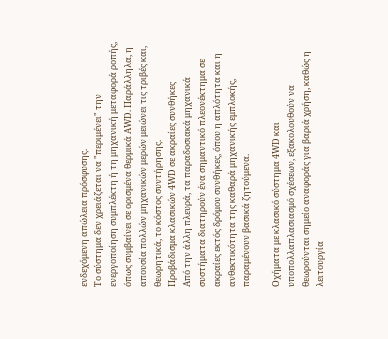ενδεχόμενη απώλεια πρόσφυσης.
Το σύστημα δεν χρειάζεται να "περιμένει" την ενεργοποίηση συμπλέκτη ή τη μηχανική μεταφορά ροπής, όπως συμβαίνει σε ορισμένα θερμικά AWD. Παράλληλα, η απουσία πολλών μηχανικών μερών μειώνει τις τριβές και, θεωρητικά, το κόστος συντήρησης.
Προβάδισμα κλασικών 4WD σε ακραίες συνθήκες
Από την άλλη πλευρά, τα παραδοσιακά μηχανικά συστήματα διατηρούν ένα σημαντικό πλεονέκτημα σε ακραίες εκτός δρόμου συνθήκες, όπου η απλότητα και η ανθεκτικότητα της καθαρά μηχανικής εμπλοκής, παραμένουν βασικά ζητούμενα.

Οχήματα με κλασικό σύστημα 4WD και υποπολλαπλασιασμό σχέσεων, εξακολουθούν να θεωρούνται σημείο αναφοράς για βαριά χρήση, καθώς η λειτουργία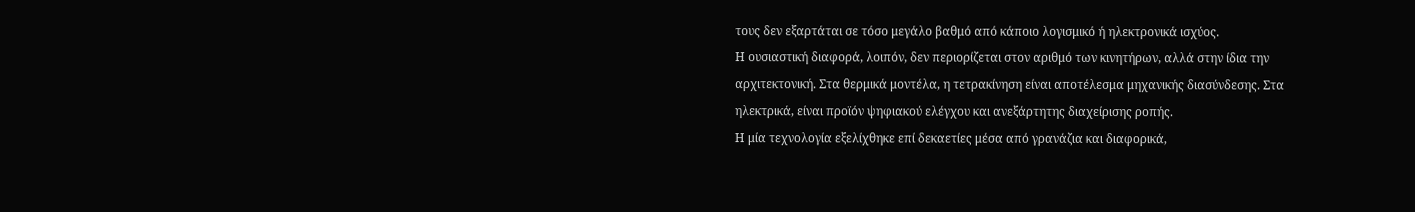τους δεν εξαρτάται σε τόσο μεγάλο βαθμό από κάποιο λογισμικό ή ηλεκτρονικά ισχύος.
Η ουσιαστική διαφορά, λοιπόν, δεν περιορίζεται στον αριθμό των κινητήρων, αλλά στην ίδια την αρχιτεκτονική. Στα θερμικά μοντέλα, η τετρακίνηση είναι αποτέλεσμα μηχανικής διασύνδεσης. Στα ηλεκτρικά, είναι προϊόν ψηφιακού ελέγχου και ανεξάρτητης διαχείρισης ροπής.
Η μία τεχνολογία εξελίχθηκε επί δεκαετίες μέσα από γρανάζια και διαφορικά,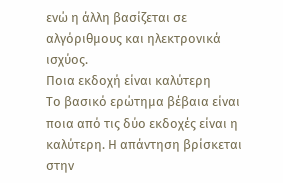ενώ η άλλη βασίζεται σε αλγόριθμους και ηλεκτρονικά ισχύος.
Ποια εκδοχή είναι καλύτερη
Το βασικό ερώτημα βέβαια είναι ποια από τις δύο εκδοχές είναι η καλύτερη. Η απάντηση βρίσκεται στην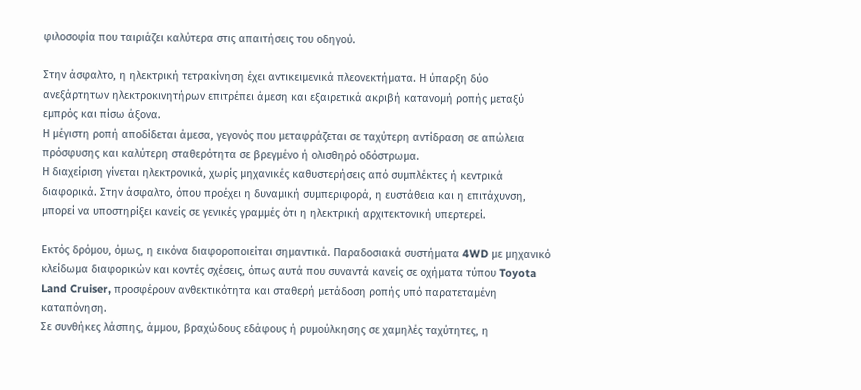φιλοσοφία που ταιριάζει καλύτερα στις απαιτήσεις του οδηγού.

Στην άσφαλτο, η ηλεκτρική τετρακίνηση έχει αντικειμενικά πλεονεκτήματα. Η ύπαρξη δύο ανεξάρτητων ηλεκτροκινητήρων επιτρέπει άμεση και εξαιρετικά ακριβή κατανομή ροπής μεταξύ εμπρός και πίσω άξονα.
Η μέγιστη ροπή αποδίδεται άμεσα, γεγονός που μεταφράζεται σε ταχύτερη αντίδραση σε απώλεια πρόσφυσης και καλύτερη σταθερότητα σε βρεγμένο ή ολισθηρό οδόστρωμα.
Η διαχείριση γίνεται ηλεκτρονικά, χωρίς μηχανικές καθυστερήσεις από συμπλέκτες ή κεντρικά διαφορικά. Στην άσφαλτο, όπου προέχει η δυναμική συμπεριφορά, η ευστάθεια και η επιτάχυνση, μπορεί να υποστηρίξει κανείς σε γενικές γραμμές ότι η ηλεκτρική αρχιτεκτονική υπερτερεί.

Εκτός δρόμου, όμως, η εικόνα διαφοροποιείται σημαντικά. Παραδοσιακά συστήματα 4WD με μηχανικό κλείδωμα διαφορικών και κοντές σχέσεις, όπως αυτά που συναντά κανείς σε οχήματα τύπου Toyota Land Cruiser, προσφέρουν ανθεκτικότητα και σταθερή μετάδοση ροπής υπό παρατεταμένη καταπόνηση.
Σε συνθήκες λάσπης, άμμου, βραχώδους εδάφους ή ρυμούλκησης σε χαμηλές ταχύτητες, η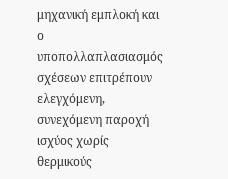μηχανική εμπλοκή και ο υποπολλαπλασιασμός σχέσεων επιτρέπουν ελεγχόμενη, συνεχόμενη παροχή ισχύος χωρίς θερμικούς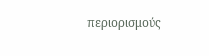περιορισμούς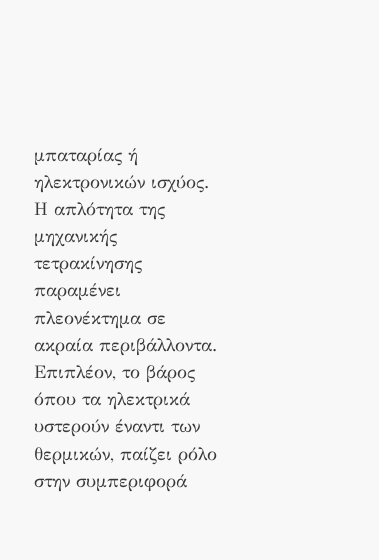μπαταρίας ή ηλεκτρονικών ισχύος.
Η απλότητα της μηχανικής τετρακίνησης παραμένει πλεονέκτημα σε ακραία περιβάλλοντα. Επιπλέον, το βάρος όπου τα ηλεκτρικά υστερούν έναντι των θερμικών, παίζει ρόλο στην συμπεριφορά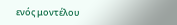ενός μοντέλου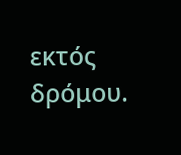εκτός δρόμου.